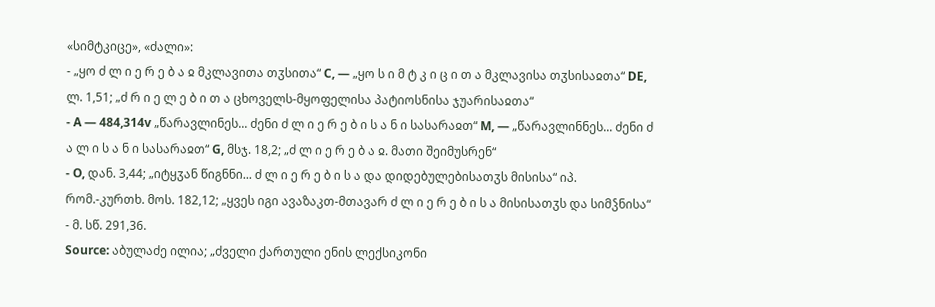«სიმტკიცე», «ძალი»:
- „ყო ძ ლ ი ე რ ე ბ ა ჲ მკლავითა თჳსითა“ C, — „ყო ს ი მ ტ კ ი ც ი თ ა მკლავისა თჳსისაჲთა“ DE, ლ. 1,51; „ძ რ ი ე ლ ე ბ ი თ ა ცხოველს-მყოფელისა პატიოსნისა ჯუარისაჲთა“
- A — 484,314v „წარავლინეს... ძენი ძ ლ ი ე რ ე ბ ი ს ა ნ ი სასარაჲთ“ M, — „წარავლინნეს... ძენი ძ ა ლ ი ს ა ნ ი სასარაჲთ“ G, მსჯ. 18,2; „ძ ლ ი ე რ ე ბ ა ჲ. მათი შეიმუსრენ“
- O, დან. 3,44; „იტყჳან წიგნნი... ძ ლ ი ე რ ე ბ ი ს ა და დიდებულებისათჳს მისისა“ იპ. რომ.-კურთხ. მოს. 182,12; „ყვეს იგი ავაზაკთ-მთავარ ძ ლ ი ე რ ე ბ ი ს ა მისისათჳს და სიმჴნისა“
- მ. სწ. 291,36.
Source: აბულაძე ილია; „ძველი ქართული ენის ლექსიკონი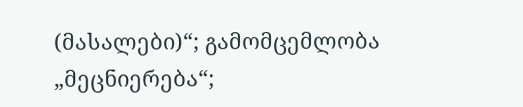(მასალები)“; გამომცემლობა „მეცნიერება“;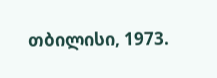თბილისი, 1973.